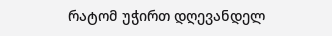რატომ უჭირთ დღევანდელ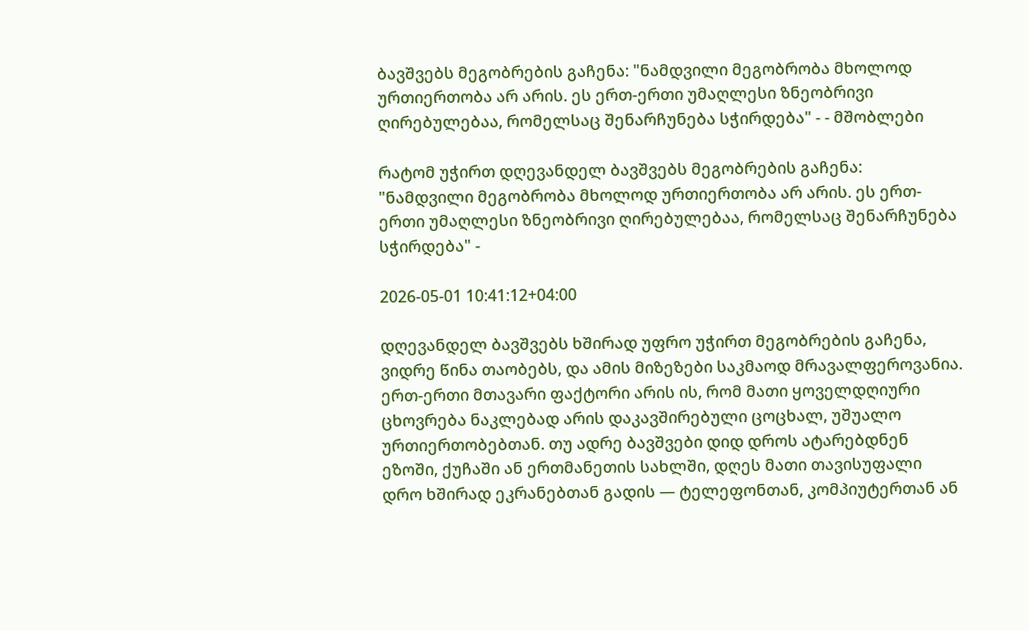ბავშვებს მეგობრების გაჩენა: "ნამდვილი მეგობრობა მხოლოდ ურთიერთობა არ არის. ეს ერთ-ერთი უმაღლესი ზნეობრივი ღირებულებაა, რომელსაც შენარჩუნება სჭირდება" - - მშობლები

რატომ უჭირთ დღევანდელ ბავშვებს მეგობრების გაჩენა: "ნამდვილი მეგობრობა მხოლოდ ურთიერთობა არ არის. ეს ერთ-ერთი უმაღლესი ზნეობრივი ღირებულებაა, რომელსაც შენარჩუნება სჭირდება" -

2026-05-01 10:41:12+04:00

დღევანდელ ბავშვებს ხშირად უფრო უჭირთ მეგობრების გაჩენა, ვიდრე წინა თაობებს, და ამის მიზეზები საკმაოდ მრავალფეროვანია. ერთ-ერთი მთავარი ფაქტორი არის ის, რომ მათი ყოველდღიური ცხოვრება ნაკლებად არის დაკავშირებული ცოცხალ, უშუალო ურთიერთობებთან. თუ ადრე ბავშვები დიდ დროს ატარებდნენ ეზოში, ქუჩაში ან ერთმანეთის სახლში, დღეს მათი თავისუფალი დრო ხშირად ეკრანებთან გადის — ტელეფონთან, კომპიუტერთან ან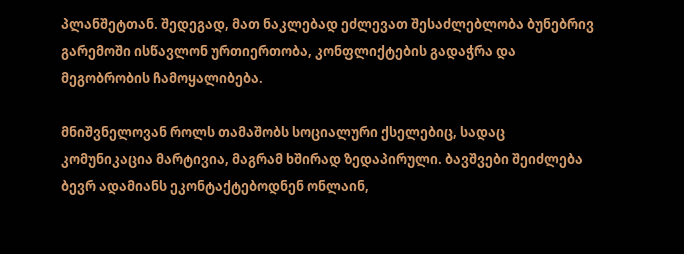პლანშეტთან. შედეგად, მათ ნაკლებად ეძლევათ შესაძლებლობა ბუნებრივ გარემოში ისწავლონ ურთიერთობა, კონფლიქტების გადაჭრა და მეგობრობის ჩამოყალიბება.

მნიშვნელოვან როლს თამაშობს სოციალური ქსელებიც, სადაც კომუნიკაცია მარტივია, მაგრამ ხშირად ზედაპირული. ბავშვები შეიძლება ბევრ ადამიანს ეკონტაქტებოდნენ ონლაინ,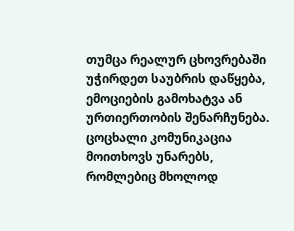თუმცა რეალურ ცხოვრებაში უჭირდეთ საუბრის დაწყება, ემოციების გამოხატვა ან ურთიერთობის შენარჩუნება. ცოცხალი კომუნიკაცია მოითხოვს უნარებს, რომლებიც მხოლოდ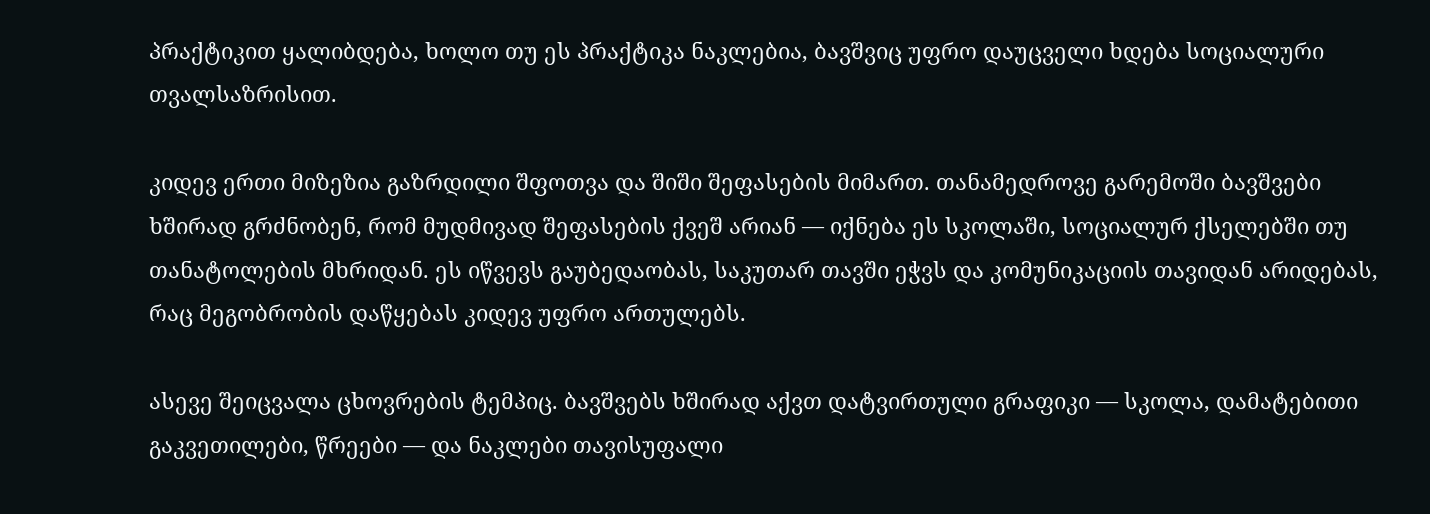პრაქტიკით ყალიბდება, ხოლო თუ ეს პრაქტიკა ნაკლებია, ბავშვიც უფრო დაუცველი ხდება სოციალური თვალსაზრისით.

კიდევ ერთი მიზეზია გაზრდილი შფოთვა და შიში შეფასების მიმართ. თანამედროვე გარემოში ბავშვები ხშირად გრძნობენ, რომ მუდმივად შეფასების ქვეშ არიან — იქნება ეს სკოლაში, სოციალურ ქსელებში თუ თანატოლების მხრიდან. ეს იწვევს გაუბედაობას, საკუთარ თავში ეჭვს და კომუნიკაციის თავიდან არიდებას, რაც მეგობრობის დაწყებას კიდევ უფრო ართულებს.

ასევე შეიცვალა ცხოვრების ტემპიც. ბავშვებს ხშირად აქვთ დატვირთული გრაფიკი — სკოლა, დამატებითი გაკვეთილები, წრეები — და ნაკლები თავისუფალი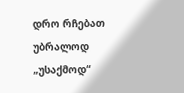დრო რჩებათ უბრალოდ „უსაქმოდ“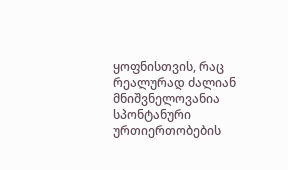ყოფნისთვის, რაც რეალურად ძალიან მნიშვნელოვანია სპონტანური ურთიერთობების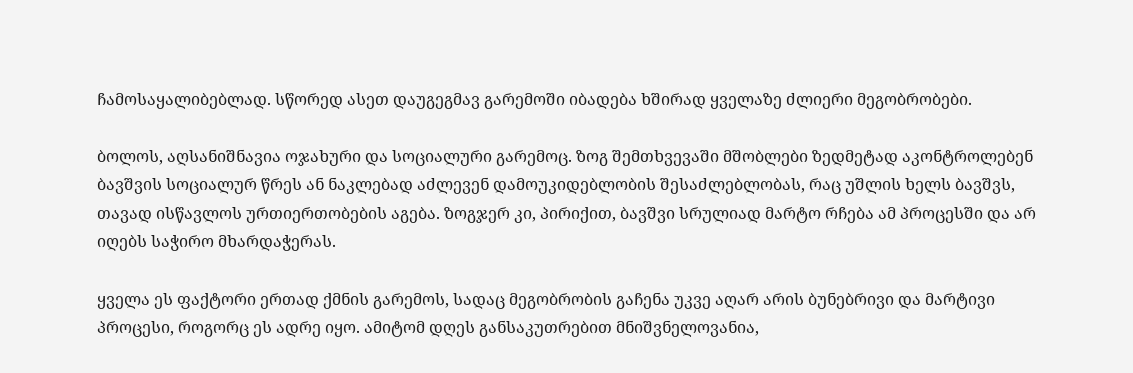ჩამოსაყალიბებლად. სწორედ ასეთ დაუგეგმავ გარემოში იბადება ხშირად ყველაზე ძლიერი მეგობრობები.

ბოლოს, აღსანიშნავია ოჯახური და სოციალური გარემოც. ზოგ შემთხვევაში მშობლები ზედმეტად აკონტროლებენ ბავშვის სოციალურ წრეს ან ნაკლებად აძლევენ დამოუკიდებლობის შესაძლებლობას, რაც უშლის ხელს ბავშვს, თავად ისწავლოს ურთიერთობების აგება. ზოგჯერ კი, პირიქით, ბავშვი სრულიად მარტო რჩება ამ პროცესში და არ იღებს საჭირო მხარდაჭერას.

ყველა ეს ფაქტორი ერთად ქმნის გარემოს, სადაც მეგობრობის გაჩენა უკვე აღარ არის ბუნებრივი და მარტივი პროცესი, როგორც ეს ადრე იყო. ამიტომ დღეს განსაკუთრებით მნიშვნელოვანია,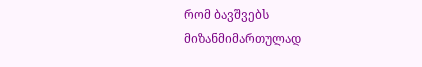რომ ბავშვებს მიზანმიმართულად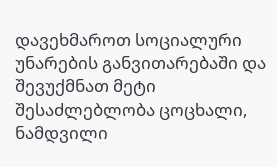დავეხმაროთ სოციალური უნარების განვითარებაში და შევუქმნათ მეტი შესაძლებლობა ცოცხალი, ნამდვილი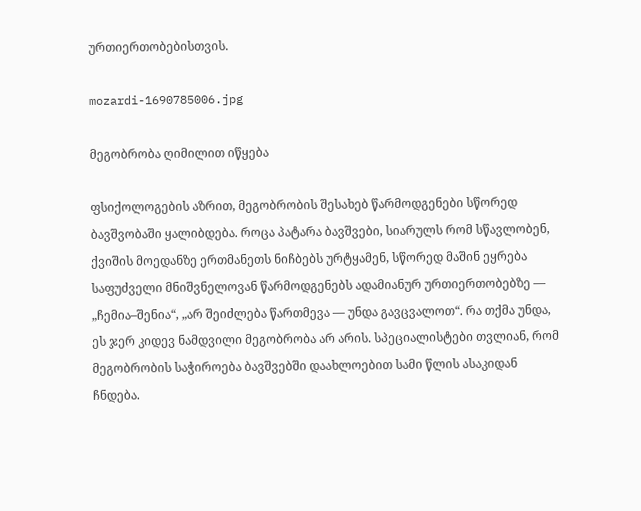ურთიერთობებისთვის.

mozardi-1690785006.jpg

მეგობრობა ღიმილით იწყება

ფსიქოლოგების აზრით, მეგობრობის შესახებ წარმოდგენები სწორედ ბავშვობაში ყალიბდება. როცა პატარა ბავშვები, სიარულს რომ სწავლობენ, ქვიშის მოედანზე ერთმანეთს ნიჩბებს ურტყამენ, სწორედ მაშინ ეყრება საფუძველი მნიშვნელოვან წარმოდგენებს ადამიანურ ურთიერთობებზე — „ჩემია–შენია“, „არ შეიძლება წართმევა — უნდა გავცვალოთ“. რა თქმა უნდა, ეს ჯერ კიდევ ნამდვილი მეგობრობა არ არის. სპეციალისტები თვლიან, რომ მეგობრობის საჭიროება ბავშვებში დაახლოებით სამი წლის ასაკიდან ჩნდება.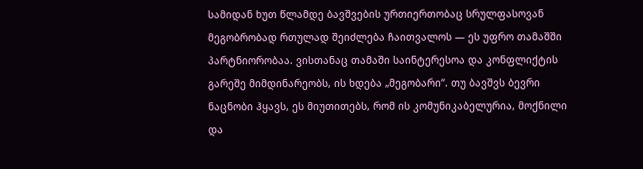სამიდან ხუთ წლამდე ბავშვების ურთიერთობაც სრულფასოვან მეგობრობად რთულად შეიძლება ჩაითვალოს — ეს უფრო თამაშში პარტნიორობაა. ვისთანაც თამაში საინტერესოა და კონფლიქტის გარეშე მიმდინარეობს, ის ხდება „მეგობარი“. თუ ბავშვს ბევრი ნაცნობი ჰყავს, ეს მიუთითებს, რომ ის კომუნიკაბელურია, მოქნილი და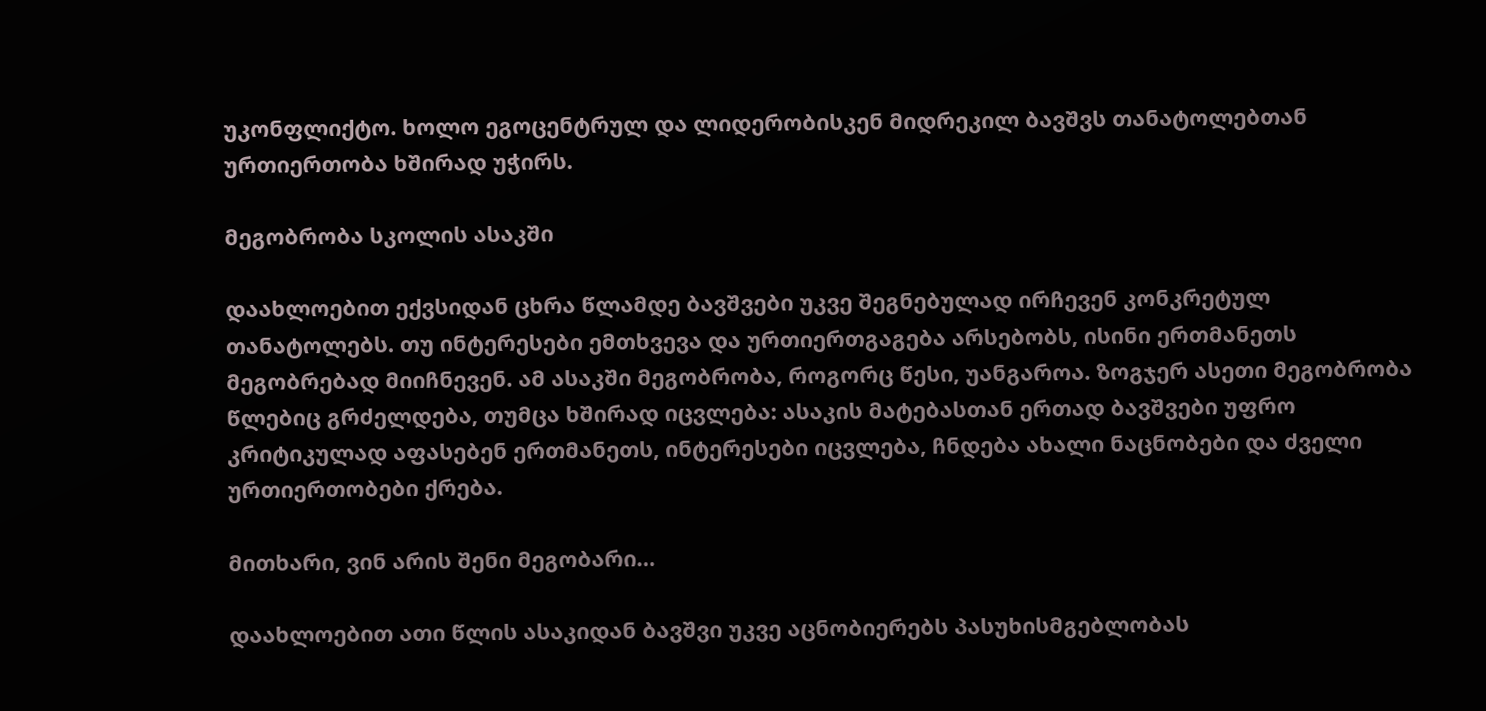უკონფლიქტო. ხოლო ეგოცენტრულ და ლიდერობისკენ მიდრეკილ ბავშვს თანატოლებთან ურთიერთობა ხშირად უჭირს.

მეგობრობა სკოლის ასაკში

დაახლოებით ექვსიდან ცხრა წლამდე ბავშვები უკვე შეგნებულად ირჩევენ კონკრეტულ თანატოლებს. თუ ინტერესები ემთხვევა და ურთიერთგაგება არსებობს, ისინი ერთმანეთს მეგობრებად მიიჩნევენ. ამ ასაკში მეგობრობა, როგორც წესი, უანგაროა. ზოგჯერ ასეთი მეგობრობა წლებიც გრძელდება, თუმცა ხშირად იცვლება: ასაკის მატებასთან ერთად ბავშვები უფრო კრიტიკულად აფასებენ ერთმანეთს, ინტერესები იცვლება, ჩნდება ახალი ნაცნობები და ძველი ურთიერთობები ქრება.

მითხარი, ვინ არის შენი მეგობარი…

დაახლოებით ათი წლის ასაკიდან ბავშვი უკვე აცნობიერებს პასუხისმგებლობას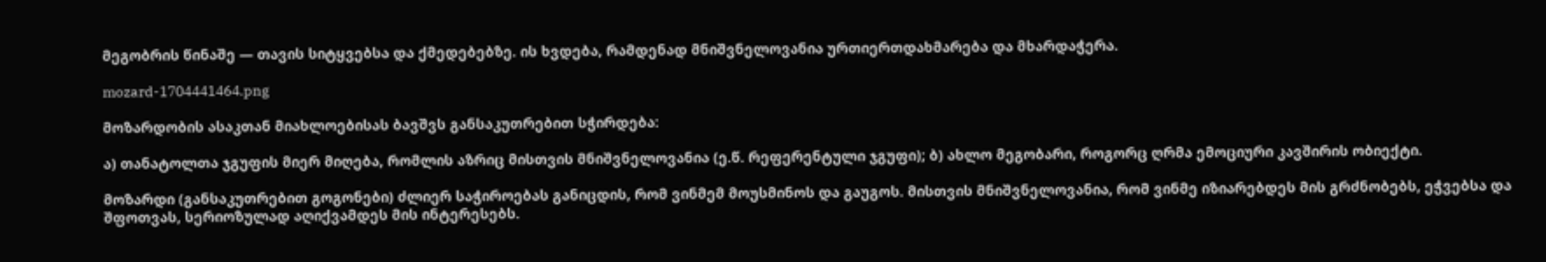მეგობრის წინაშე — თავის სიტყვებსა და ქმედებებზე. ის ხვდება, რამდენად მნიშვნელოვანია ურთიერთდახმარება და მხარდაჭერა.

mozard-1704441464.png

მოზარდობის ასაკთან მიახლოებისას ბავშვს განსაკუთრებით სჭირდება:

ა) თანატოლთა ჯგუფის მიერ მიღება, რომლის აზრიც მისთვის მნიშვნელოვანია (ე.წ. რეფერენტული ჯგუფი); ბ) ახლო მეგობარი, როგორც ღრმა ემოციური კავშირის ობიექტი.

მოზარდი (განსაკუთრებით გოგონები) ძლიერ საჭიროებას განიცდის, რომ ვინმემ მოუსმინოს და გაუგოს. მისთვის მნიშვნელოვანია, რომ ვინმე იზიარებდეს მის გრძნობებს, ეჭვებსა და შფოთვას, სერიოზულად აღიქვამდეს მის ინტერესებს.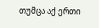თუმცა აქ ერთი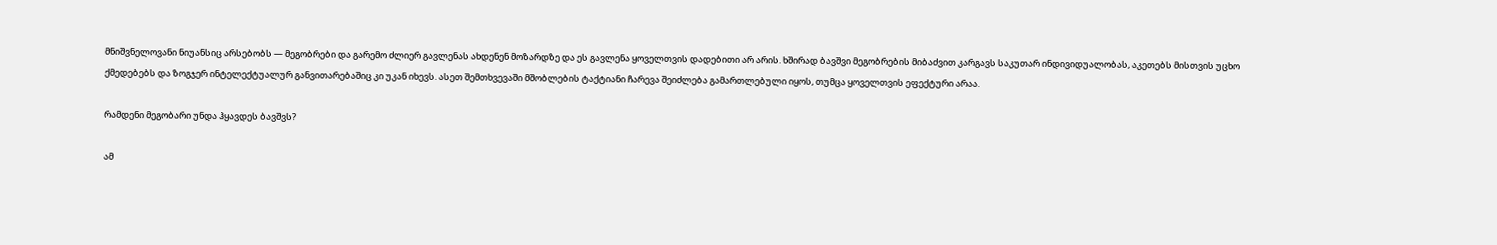მნიშვნელოვანი ნიუანსიც არსებობს — მეგობრები და გარემო ძლიერ გავლენას ახდენენ მოზარდზე და ეს გავლენა ყოველთვის დადებითი არ არის. ხშირად ბავშვი მეგობრების მიბაძვით კარგავს საკუთარ ინდივიდუალობას, აკეთებს მისთვის უცხო ქმედებებს და ზოგჯერ ინტელექტუალურ განვითარებაშიც კი უკან იხევს. ასეთ შემთხვევაში მშობლების ტაქტიანი ჩარევა შეიძლება გამართლებული იყოს, თუმცა ყოველთვის ეფექტური არაა.

რამდენი მეგობარი უნდა ჰყავდეს ბავშვს?

ამ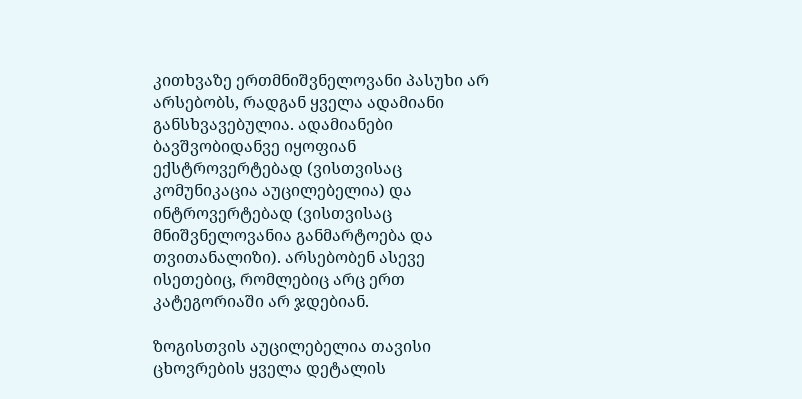კითხვაზე ერთმნიშვნელოვანი პასუხი არ არსებობს, რადგან ყველა ადამიანი განსხვავებულია. ადამიანები ბავშვობიდანვე იყოფიან ექსტროვერტებად (ვისთვისაც კომუნიკაცია აუცილებელია) და ინტროვერტებად (ვისთვისაც მნიშვნელოვანია განმარტოება და თვითანალიზი). არსებობენ ასევე ისეთებიც, რომლებიც არც ერთ კატეგორიაში არ ჯდებიან.

ზოგისთვის აუცილებელია თავისი ცხოვრების ყველა დეტალის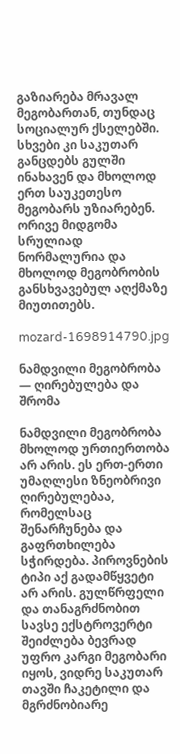გაზიარება მრავალ მეგობართან, თუნდაც სოციალურ ქსელებში. სხვები კი საკუთარ განცდებს გულში ინახავენ და მხოლოდ ერთ საუკეთესო მეგობარს უზიარებენ. ორივე მიდგომა სრულიად ნორმალურია და მხოლოდ მეგობრობის განსხვავებულ აღქმაზე მიუთითებს.

mozard-1698914790.jpg

ნამდვილი მეგობრობა — ღირებულება და შრომა

ნამდვილი მეგობრობა მხოლოდ ურთიერთობა არ არის. ეს ერთ-ერთი უმაღლესი ზნეობრივი ღირებულებაა, რომელსაც შენარჩუნება და გაფრთხილება სჭირდება. პიროვნების ტიპი აქ გადამწყვეტი არ არის. გულწრფელი და თანაგრძნობით სავსე ექსტროვერტი შეიძლება ბევრად უფრო კარგი მეგობარი იყოს, ვიდრე საკუთარ თავში ჩაკეტილი და მგრძნობიარე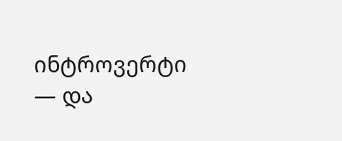ინტროვერტი — და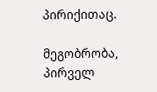პირიქითაც.

მეგობრობა, პირველ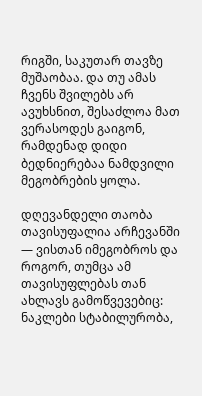რიგში, საკუთარ თავზე მუშაობაა. და თუ ამას ჩვენს შვილებს არ ავუხსნით, შესაძლოა მათ ვერასოდეს გაიგონ, რამდენად დიდი ბედნიერებაა ნამდვილი მეგობრების ყოლა.

დღევანდელი თაობა თავისუფალია არჩევანში — ვისთან იმეგობროს და როგორ, თუმცა ამ თავისუფლებას თან ახლავს გამოწვევებიც: ნაკლები სტაბილურობა,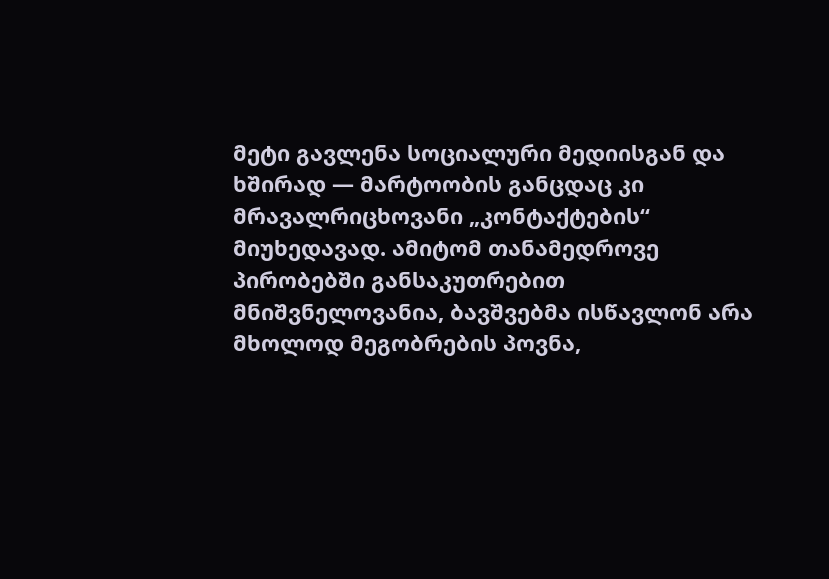მეტი გავლენა სოციალური მედიისგან და ხშირად — მარტოობის განცდაც კი მრავალრიცხოვანი „კონტაქტების“ მიუხედავად. ამიტომ თანამედროვე პირობებში განსაკუთრებით მნიშვნელოვანია, ბავშვებმა ისწავლონ არა მხოლოდ მეგობრების პოვნა,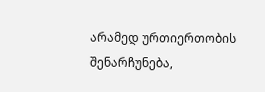არამედ ურთიერთობის შენარჩუნება,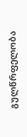გულწრფელობა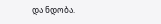და ნდობა.